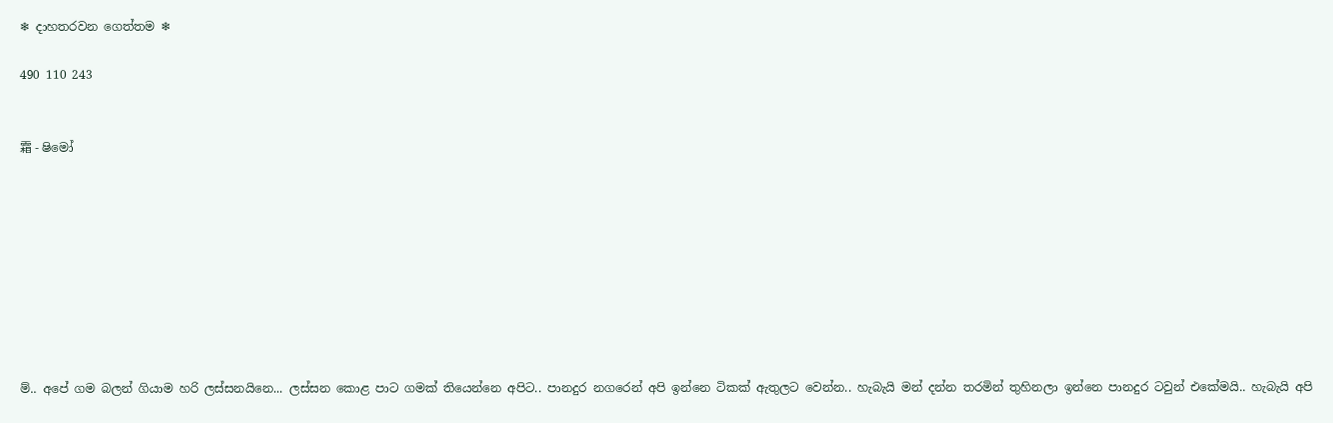❄ දාහතරවන ගෙත්තම ❄

490 110 243


霜 - ෂිමෝ









ම්.. අපේ ගම බලන් ගියාම හරි ලස්සනයිනෙ... ලස්සන කොළ පාට ගමක් තියෙන්නෙ අපිට.. පානදුර නගරෙන් අපි ඉන්නෙ ටිකක් ඇතුලට වෙන්න.. හැබැයි මන් දන්න තරමින් තුහිනලා ඉන්නෙ පානදුර ටවුන් එකේමයි.. හැබැයි අපි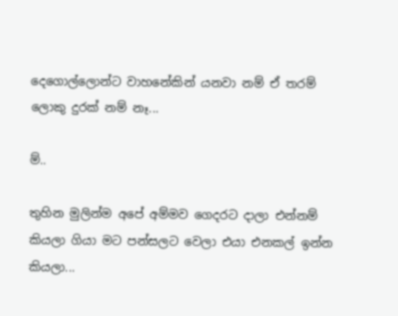දෙගොල්ලොන්ට වාහනේකින් යනවා නම් ඒ තරම් ලොකු දුරක් නම් නෑ...

ම්..

තුහින මුලින්ම අපේ අම්මව ගෙදරට දාලා එන්නම් කියලා ගියා මට පන්සලට වෙලා එයා එනකල් ඉන්න කියලා...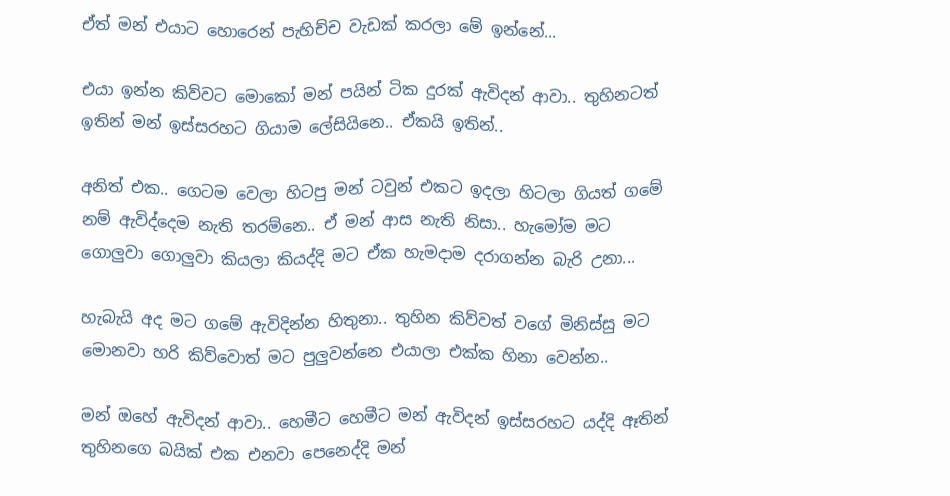ඒත් මන් එයාට හොරෙන් පැහිච්ච වැඩක් කරලා මේ ඉන්නේ...

එයා ඉන්න කිව්වට මොකෝ මන් පයින් ටික දුරක් ඇවිදන් ආවා.. තුහිනටත් ඉතින් මන් ඉස්සරහට ගියාම ලේසියිනෙ.. ඒකයි ඉතින්..

අනිත් එක.. ගෙටම වෙලා හිටපු මන් ටවුන් එකට ඉදලා හිටලා ගියත් ගමේ නම් ඇවිද්දෙම නැති තරම්නෙ.. ඒ මන් ආස නැති නිසා.. හැමෝම මට ගොලුවා ගොලුවා කියලා කියද්දි මට ඒක හැමදාම දරාගන්න බැරි උනා...

හැබැයි අද මට ගමේ ඇවිදින්න හිතුනා.. තුහින කිව්වත් වගේ මිනිස්සු මට මොනවා හරි කිව්වොත් මට පුලුවන්නෙ එයාලා එක්ක හිනා වෙන්න..

මන් ඔහේ ඇවිදන් ආවා.. හෙමීට හෙමීට මන් ඇවිදන් ඉස්සරහට යද්දි ඈතින් තුහිනගෙ බයික් එක එනවා පෙනෙද්දි මන්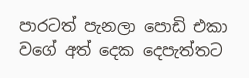පාරටත් පැනලා පොඩි එකා වගේ අත් දෙක දෙපැත්තට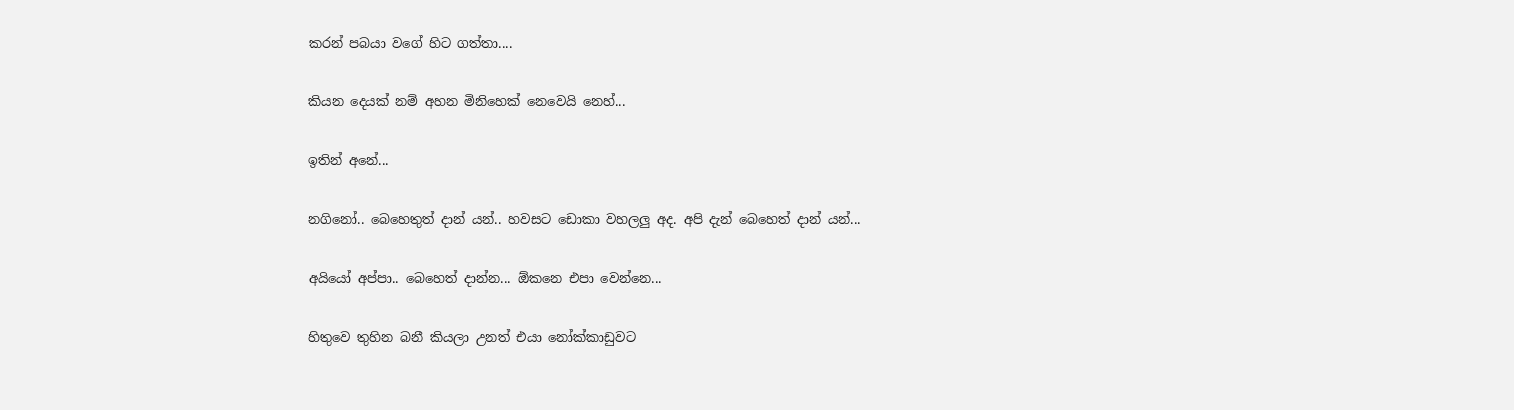කරන් පබයා වගේ හිට ගත්තා....

කියන දෙයක් නම් අහන මිනිහෙක් නෙවෙයි නෙහ්...

ඉතින් අනේ...

නගිනෝ.. බෙහෙතුත් දාන් යන්.. හවසට ඩොකා වහලලු අද. අපි දැන් බෙහෙත් දාන් යන්...

අයියෝ අප්පා.. බෙහෙත් දාන්න... ඕකනෙ එපා වෙන්නෙ...

හිතුවෙ තුහින බනී කියලා උනත් එයා නෝක්කාඩුවට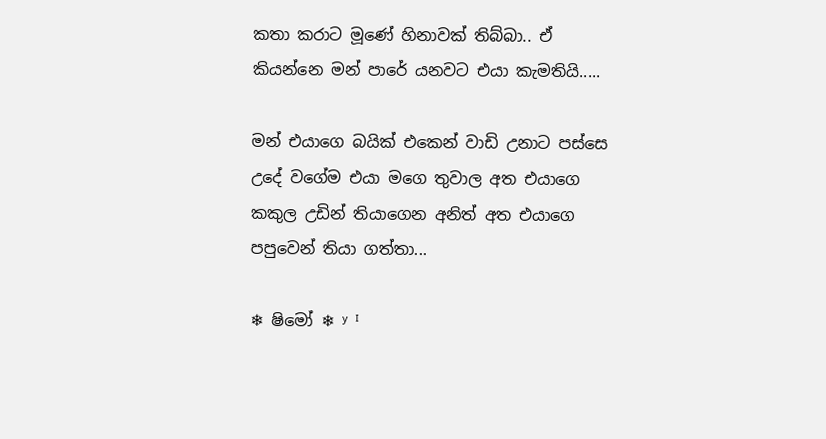කතා කරාට මූණේ හිනාවක් තිබ්බා.. ඒ කියන්නෙ මන් පාරේ යනවට එයා කැමතියි.....

මන් එයාගෙ බයික් එකෙන් වාඩි උනාට පස්සෙ උදේ වගේම එයා මගෙ තුවාල අත එයාගෙ කකුල උඩින් තියාගෙන අනිත් අත එයාගෙ පපුවෙන් තියා ගත්තා...

❄ ෂිමෝ ❄ ʸ ᴵ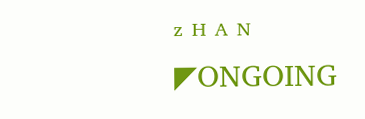ᶻ ᴴ ᴬ ᴺ                                               ◤ONGOING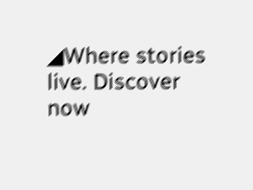◢Where stories live. Discover now